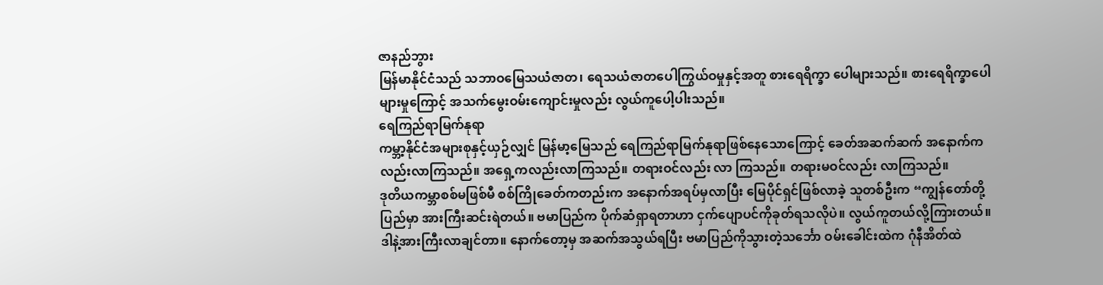ဇာနည်ဘွား
မြန်မာနိုင်ငံသည် သဘာဝမြေသယံဇာတ၊ ရေသယံဇာတပေါကြွယ်ဝမှုနှင့်အတူ စားရေရိက္ခာ ပေါများသည်။ စားရေရိက္ခာပေါများမှုကြောင့် အသက်မွေးဝမ်းကျောင်းမှုလည်း လွယ်ကူပေါ့ပါးသည်။
ရေကြည်ရာမြက်နုရာ
ကမ္ဘာ့နိုင်ငံအများစုနှင့်ယှဉ်လျှင် မြန်မာ့မြေသည် ရေကြည်ရာမြက်နုရာဖြစ်နေသောကြောင့် ခေတ်အဆက်ဆက် အနောက်ကလည်းလာကြသည်။ အရှေ့ကလည်းလာကြသည်။ တရားဝင်လည်း လာ ကြသည်။ တရားမဝင်လည်း လာကြသည်။
ဒုတိယကမ္ဘာစစ်မဖြစ်မီ စစ်ကြိုခေတ်ကတည်းက အနောက်အရပ်မှလာပြီး မြေပိုင်ရှင်ဖြစ်လာခဲ့ သူတစ်ဦးက “ကျွန်တော်တို့ပြည်မှာ အားကြီးဆင်းရဲတယ်။ ဗမာပြည်က ပိုက်ဆံရှာရတာဟာ ငှက်ပျောပင်ကိုခုတ်ရသလိုပဲ။ လွယ်ကူတယ်လို့ကြားတယ်။ ဒါနဲ့အားကြီးလာချင်တာ။ နောက်တော့မှ အဆက်အသွယ်ရပြီး ဗမာပြည်ကိုသွားတဲ့သင်္ဘော ဝမ်းခေါင်းထဲက ဂုံနီအိတ်ထဲ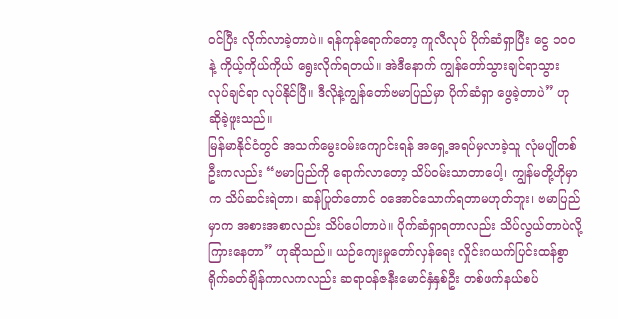ဝင်ပြီး လိုက်လာခဲ့တာပဲ။ ရန်ကုန်ရောက်တော့ ကူလီလုပ် ပိုက်ဆံရှာပြီး ငွေ ၁၀၀ နဲ့ ကိုယ့်ကိုယ်ကိုယ် ရွေးလိုက်ရတယ်။ အဲဒီနောက် ကျွန်တော်သွားချင်ရာသွား လုပ်ချင်ရာ လုပ်နိုင်ပြီ။ ဒီလိုနဲ့ကျွန်တော်ဗမာပြည်မှာ ပိုက်ဆံရှာ ဖွေခဲ့တာပဲ” ဟု ဆိုခဲ့ဖူးသည်။
မြန်မာနိုင်ငံတွင် အသက်မွေးဝမ်းကျောင်းရန် အရှေ့အရပ်မှလာခဲ့သူ လုံမပျိုတစ်ဦးကလည်း “ဗမာပြည်ကို ရောက်လာတော့ သိပ်ဝမ်းသာတာပေါ့၊ ကျွန်မတို့ဟိုမှာက သိပ်ဆင်းရဲတာ၊ ဆန်ပြုတ်တောင် ဝအောင်သောက်ရတာမဟုတ်ဘူး၊ ဗမာပြည်မှာက အစားအစာလည်း သိပ်ပေါတာပဲ။ ပိုက်ဆံရှာရတာလည်း သိပ်လွယ်တာပဲလို့ကြားနေတာ” ဟုဆိုသည်။ ယဉ်ကျေးမှုတော်လှန်ရေး လှိုင်းဂယက်ပြင်းထန်စွာ ရိုက်ခတ်ချိန်ကာလကလည်း ဆရာဝန်ဇနီးမောင်နှံနှစ်ဦး တစ်ဖက်နယ်စပ်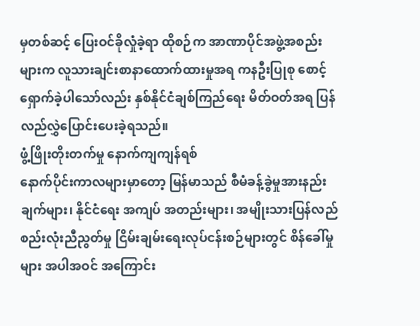မှတစ်ဆင့် ပြေးဝင်ခိုလှုံခဲ့ရာ ထိုစဉ်က အာဏာပိုင်အဖွဲ့အစည်းများက လူသားချင်းစာနာထောက်ထားမှုအရ ကနဦးပြုစု စောင့်ရှောက်ခဲ့ပါသော်လည်း နှစ်နိုင်ငံချစ်ကြည်ရေး မိတ်ဝတ်အရ ပြန်လည်လွှဲပြောင်းပေးခဲ့ရသည်။
ဖွံ့ဖြိုးတိုးတက်မှု နောက်ကျကျန်ရစ်
နောက်ပိုင်းကာလများမှာတော့ မြန်မာသည် စီမံခန့်ခွဲမှုအားနည်းချက်များ၊ နိုင်ငံရေး အကျပ် အတည်းများ၊ အမျိုးသားပြန်လည်စည်းလုံးညီညွတ်မှု ငြိမ်းချမ်းရေးလုပ်ငန်းစဉ်များတွင် စိန်ခေါ်မှုများ အပါအဝင် အကြောင်း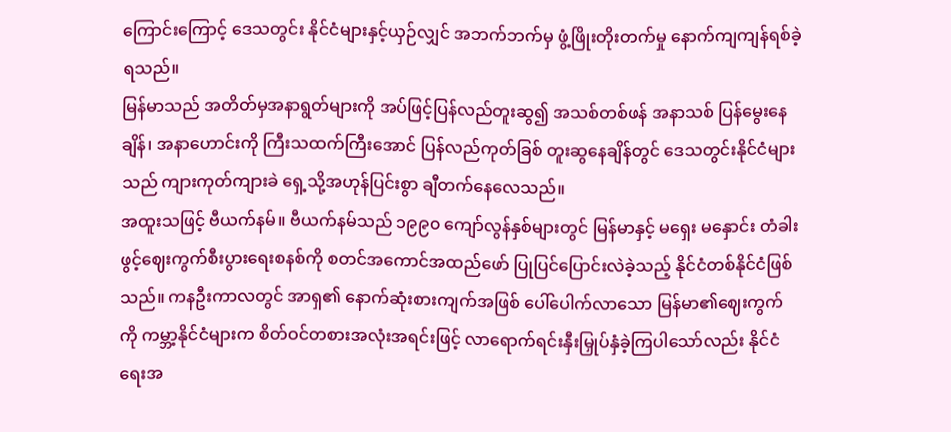ကြောင်းကြောင့် ဒေသတွင်း နိုင်ငံများနှင့်ယှဉ်လျှင် အဘက်ဘက်မှ ဖွံ့ဖြိုးတိုးတက်မှု နောက်ကျကျန်ရစ်ခဲ့ရသည်။
မြန်မာသည် အတိတ်မှအနာရွတ်များကို အပ်ဖြင့်ပြန်လည်တူးဆွ၍ အသစ်တစ်ဖန် အနာသစ် ပြန်မွေးနေချိန်၊ အနာဟောင်းကို ကြီးသထက်ကြီးအောင် ပြန်လည်ကုတ်ခြစ် တူးဆွနေချိန်တွင် ဒေသတွင်းနိုင်ငံများသည် ကျားကုတ်ကျားခဲ ရှေ့သို့အဟုန်ပြင်းစွာ ချီတက်နေလေသည်။
အထူးသဖြင့် ဗီယက်နမ်။ ဗီယက်နမ်သည် ၁၉၉၀ ကျော်လွန်နှစ်များတွင် မြန်မာနှင့် မရှေး မနှောင်း တံခါးဖွင့်ဈေးကွက်စီးပွားရေးစနစ်ကို စတင်အကောင်အထည်ဖော် ပြုပြင်ပြောင်းလဲခဲ့သည့် နိုင်ငံတစ်နိုင်ငံဖြစ်သည်။ ကနဦးကာလတွင် အာရှ၏ နောက်ဆုံးစားကျက်အဖြစ် ပေါ်ပေါက်လာသော မြန်မာ၏ဈေးကွက်ကို ကမ္ဘာ့နိုင်ငံများက စိတ်ဝင်တစားအလုံးအရင်းဖြင့် လာရောက်ရင်းနှီးမြှုပ်နှံခဲ့ကြပါသော်လည်း နိုင်ငံရေးအ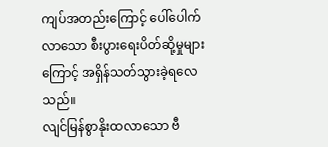ကျပ်အတည်းကြောင့် ပေါ်ပေါက်လာသော စီးပွားရေးပိတ်ဆို့မှုများကြောင့် အရှိန်သတ်သွားခဲ့ရလေသည်။
လျင်မြန်စွာနိုးထလာသော ဗီ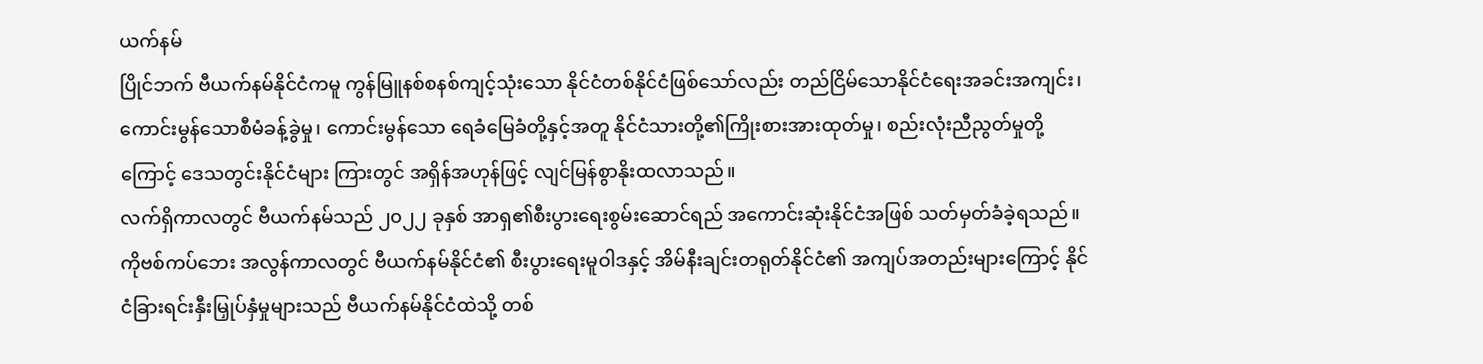ယက်နမ်
ပြိုင်ဘက် ဗီယက်နမ်နိုင်ငံကမူ ကွန်မြူနစ်စနစ်ကျင့်သုံးသော နိုင်ငံတစ်နိုင်ငံဖြစ်သော်လည်း တည်ငြိမ်သောနိုင်ငံရေးအခင်းအကျင်း၊ ကောင်းမွန်သောစီမံခန့်ခွဲမှု၊ ကောင်းမွန်သော ရေခံမြေခံတို့နှင့်အတူ နိုင်ငံသားတို့၏ကြိုးစားအားထုတ်မှု၊ စည်းလုံးညီညွတ်မှုတို့ကြောင့် ဒေသတွင်းနိုင်ငံများ ကြားတွင် အရှိန်အဟုန်ဖြင့် လျင်မြန်စွာနိုးထလာသည်။
လက်ရှိကာလတွင် ဗီယက်နမ်သည် ၂၀၂၂ ခုနှစ် အာရှ၏စီးပွားရေးစွမ်းဆောင်ရည် အကောင်းဆုံးနိုင်ငံအဖြစ် သတ်မှတ်ခံခဲ့ရသည်။ ကိုဗစ်ကပ်ဘေး အလွန်ကာလတွင် ဗီယက်နမ်နိုင်ငံ၏ စီးပွားရေးမူဝါဒနှင့် အိမ်နီးချင်းတရုတ်နိုင်ငံ၏ အကျပ်အတည်းများကြောင့် နိုင်ငံခြားရင်းနှီးမြှုပ်နှံမှုများသည် ဗီယက်နမ်နိုင်ငံထဲသို့ တစ်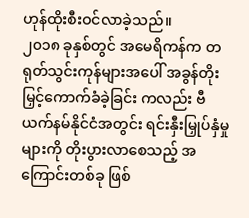ဟုန်ထိုးစီးဝင်လာခဲ့သည်။
၂၀၁၈ ခုနှစ်တွင် အမေရိကန်က တရုတ်သွင်းကုန်များအပေါ် အခွန်တိုးမြှင့်ကောက်ခံခဲ့ခြင်း ကလည်း ဗီယက်နမ်နိုင်ငံအတွင်း ရင်းနှီးမြှုပ်နှံမှုများကို တိုးပွားလာစေသည့် အကြောင်းတစ်ခု ဖြစ်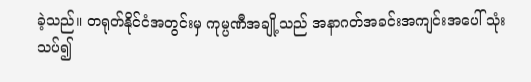ခဲ့သည်။ တရုတ်နိုင်ငံအတွင်းမှ ကုမ္ပဏီအချို့သည် အနာဂတ်အခင်းအကျင်းအပေါ် သုံးသပ်၍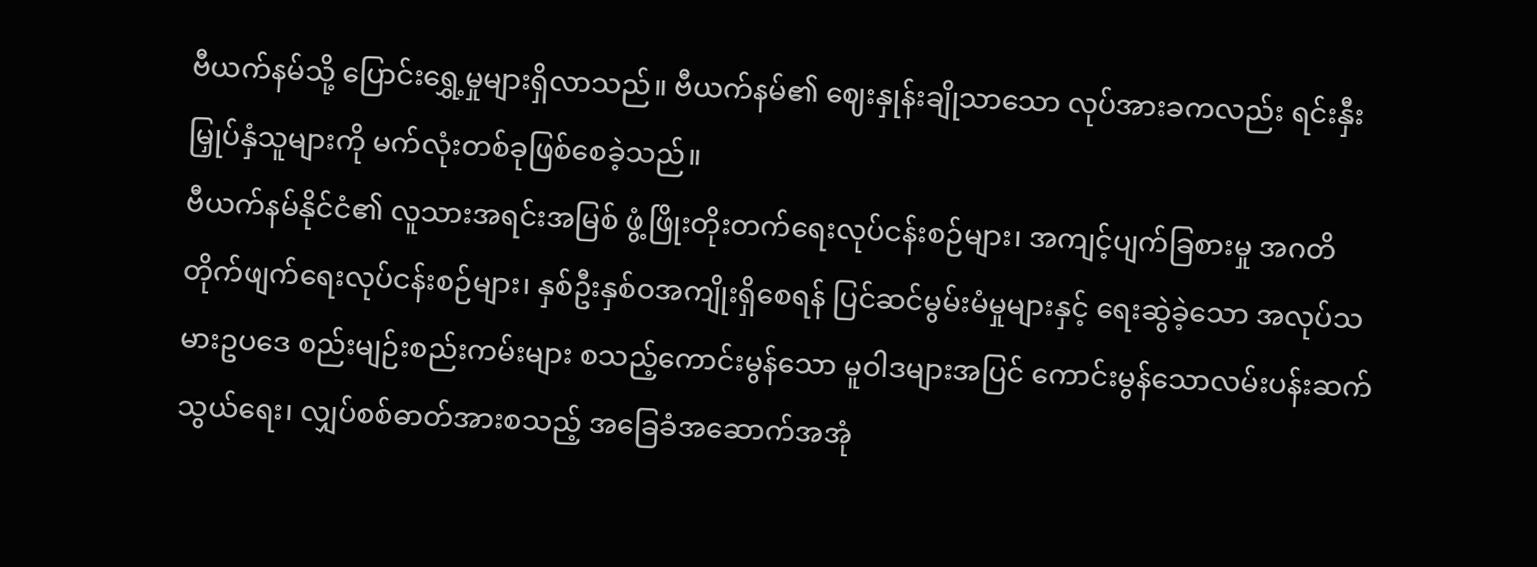ဗီယက်နမ်သို့ ပြောင်းရွှေ့မှုများရှိလာသည်။ ဗီယက်နမ်၏ ဈေးနှုန်းချိုသာသော လုပ်အားခကလည်း ရင်းနှီးမြှုပ်နှံသူများကို မက်လုံးတစ်ခုဖြစ်စေခဲ့သည်။
ဗီယက်နမ်နိုင်ငံ၏ လူသားအရင်းအမြစ် ဖွံ့ဖြိုးတိုးတက်ရေးလုပ်ငန်းစဉ်များ၊ အကျင့်ပျက်ခြစားမှု အဂတိတိုက်ဖျက်ရေးလုပ်ငန်းစဉ်များ၊ နှစ်ဦးနှစ်ဝအကျိုးရှိစေရန် ပြင်ဆင်မွမ်းမံမှုများနှင့် ရေးဆွဲခဲ့သော အလုပ်သမားဥပဒေ စည်းမျဉ်းစည်းကမ်းများ စသည့်ကောင်းမွန်သော မူဝါဒများအပြင် ကောင်းမွန်သောလမ်းပန်းဆက်သွယ်ရေး၊ လျှပ်စစ်ဓာတ်အားစသည့် အခြေခံအဆောက်အအုံ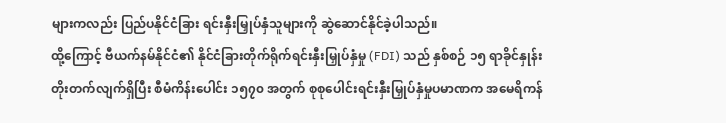များကလည်း ပြည်ပနိုင်ငံခြား ရင်းနှီးမြှုပ်နှံသူများကို ဆွဲဆောင်နိုင်ခဲ့ပါသည်။
ထို့ကြောင့် ဗီယက်နမ်နိုင်ငံ၏ နိုင်ငံခြားတိုက်ရိုက်ရင်းနှီးမြှုပ်နှံမှု (FDI) သည် နှစ်စဉ် ၁၅ ရာခိုင်နှုန်းတိုးတက်လျက်ရှိပြီး စီမံကိန်းပေါင်း ၁၅၇၀ အတွက် စုစုပေါင်းရင်းနှီးမြှုပ်နှံမှုပမာဏက အမေရိကန်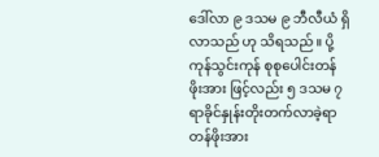ဒေါ်လာ ၉ ဒသမ ၉ ဘီလီယံ ရှိလာသည် ဟု သိရသည်။ ပို့ကုန်သွင်းကုန် စုစုပေါင်းတန်ဖိုးအား ဖြင့်လည်း ၅ ဒသမ ၇ ရာခိုင်နှုန်းတိုးတက်လာခဲ့ရာ တန်ဖိုးအား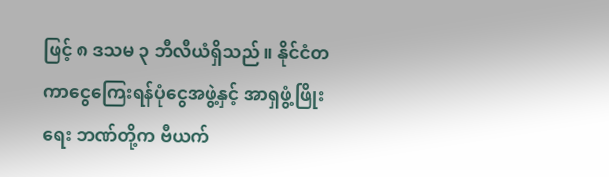ဖြင့် ၈ ဒသမ ၃ ဘီလီယံရှိသည်။ နိုင်ငံတကာငွေကြေးရန်ပုံငွေအဖွဲ့နှင့် အာရှဖွံ့ဖြိုးရေး ဘဏ်တို့က ဗီယက်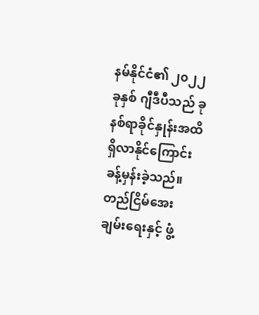နမ်နိုင်ငံ၏ ၂၀၂၂ ခုနှစ် ဂျီဒီပီသည် ခုနစ်ရာခိုင်နှုန်းအထိ ရှိလာနိုင်ကြောင်း ခန့်မှန်းခဲ့သည်။
တည်ငြိမ်အေးချမ်းရေးနှင့် ဖွံ့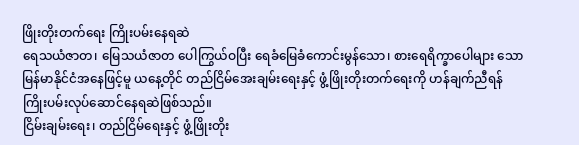ဖြိုးတိုးတက်ရေး ကြိုးပမ်းနေရဆဲ
ရေသယံဇာတ၊ မြေသယံဇာတ ပေါကြွယ်ဝပြီး ရေခံမြေခံကောင်းမွန်သော၊ စားရေရိက္ခာပေါများ သော မြန်မာနိုင်ငံအနေဖြင့်မူ ယနေ့တိုင် တည်ငြိမ်အေးချမ်းရေးနှင့် ဖွံ့ဖြိုးတိုးတက်ရေးကို ဟန်ချက်ညီရန် ကြိုးပမ်းလုပ်ဆောင်နေရဆဲဖြစ်သည်။
ငြိမ်းချမ်းရေး၊ တည်ငြိမ်ရေးနှင့် ဖွံ့ဖြိုးတိုး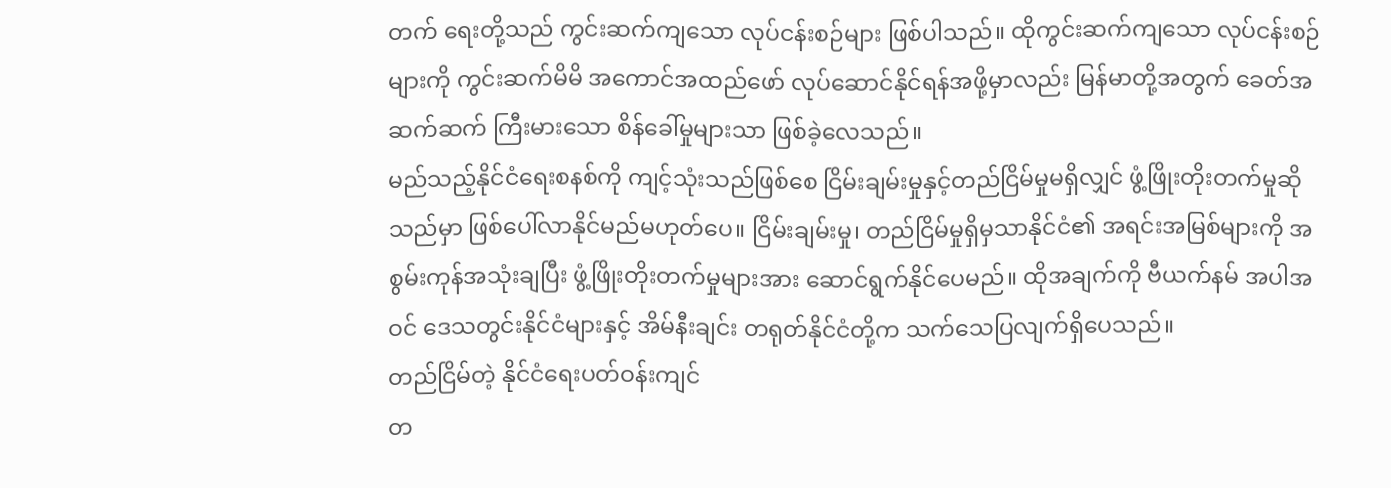တက် ရေးတို့သည် ကွင်းဆက်ကျသော လုပ်ငန်းစဉ်များ ဖြစ်ပါသည်။ ထိုကွင်းဆက်ကျသော လုပ်ငန်းစဉ်များကို ကွင်းဆက်မိမိ အကောင်အထည်ဖော် လုပ်ဆောင်နိုင်ရန်အဖို့မှာလည်း မြန်မာတို့အတွက် ခေတ်အဆက်ဆက် ကြီးမားသော စိန်ခေါ်မှုများသာ ဖြစ်ခဲ့လေသည်။
မည်သည့်နိုင်ငံရေးစနစ်ကို ကျင့်သုံးသည်ဖြစ်စေ ငြိမ်းချမ်းမှုနှင့်တည်ငြိမ်မှုမရှိလျှင် ဖွံ့ဖြိုးတိုးတက်မှုဆိုသည်မှာ ဖြစ်ပေါ်လာနိုင်မည်မဟုတ်ပေ။ ငြိမ်းချမ်းမှု၊ တည်ငြိမ်မှုရှိမှသာနိုင်ငံ၏ အရင်းအမြစ်များကို အစွမ်းကုန်အသုံးချပြီး ဖွံ့ဖြိုးတိုးတက်မှုများအား ဆောင်ရွက်နိုင်ပေမည်။ ထိုအချက်ကို ဗီယက်နမ် အပါအဝင် ဒေသတွင်းနိုင်ငံများနှင့် အိမ်နီးချင်း တရုတ်နိုင်ငံတို့က သက်သေပြလျက်ရှိပေသည်။
တည်ငြိမ်တဲ့ နိုင်ငံရေးပတ်ဝန်းကျင်
တ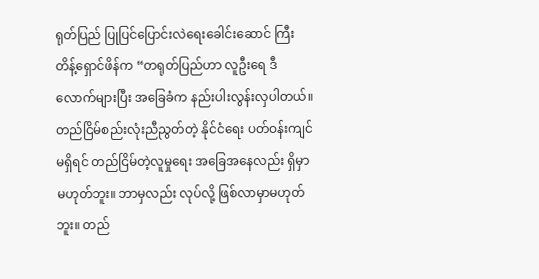ရုတ်ပြည် ပြုပြင်ပြောင်းလဲရေးခေါင်းဆောင် ကြီး တိန့်ရှောင်ဖိန်က “တရုတ်ပြည်ဟာ လူဦးရေ ဒီလောက်များပြီး အခြေခံက နည်းပါးလွန်းလှပါတယ်။ တည်ငြိမ်စည်းလုံးညီညွတ်တဲ့ နိုင်ငံရေး ပတ်ဝန်းကျင်မရှိရင် တည်ငြိမ်တဲ့လူမှုရေး အခြေအနေလည်း ရှိမှာမဟုတ်ဘူး။ ဘာမှလည်း လုပ်လို့ ဖြစ်လာမှာမဟုတ်ဘူး။ တည်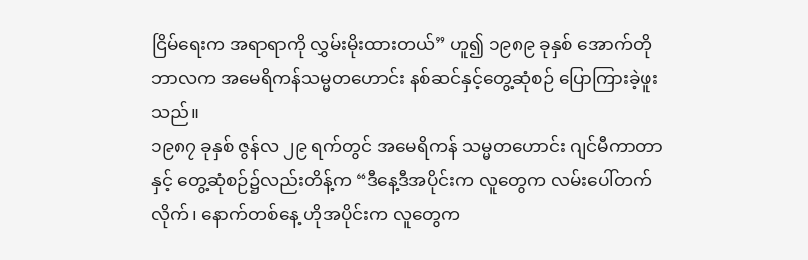ငြိမ်ရေးက အရာရာကို လွှမ်းမိုးထားတယ်” ဟူ၍ ၁၉၈၉ ခုနှစ် အောက်တိုဘာလက အမေရိကန်သမ္မတဟောင်း နစ်ဆင်နှင့်တွေ့ဆုံစဉ် ပြောကြားခဲ့ဖူးသည်။
၁၉၈၇ ခုနှစ် ဇွန်လ ၂၉ ရက်တွင် အမေရိကန် သမ္မတဟောင်း ဂျင်မီကာတာနှင့် တွေ့ဆုံစဉ်၌လည်းတိန့်က “ဒီနေ့ဒီအပိုင်းက လူတွေက လမ်းပေါ်တက်လိုက်၊ နောက်တစ်နေ့ ဟိုအပိုင်းက လူတွေက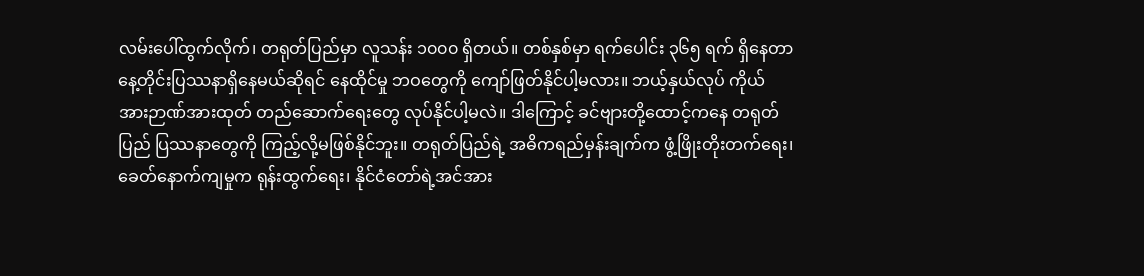လမ်းပေါ်ထွက်လိုက်၊ တရုတ်ပြည်မှာ လူသန်း ၁၀၀၀ ရှိတယ်။ တစ်နှစ်မှာ ရက်ပေါင်း ၃၆၅ ရက် ရှိနေတာ နေ့တိုင်းပြဿနာရှိနေမယ်ဆိုရင် နေထိုင်မှု ဘဝတွေကို ကျော်ဖြတ်နိုင်ပါ့မလား။ ဘယ့်နှယ်လုပ် ကိုယ်အားဉာဏ်အားထုတ် တည်ဆောက်ရေးတွေ လုပ်နိုင်ပါ့မလဲ။ ဒါကြောင့် ခင်ဗျားတို့ထောင့်ကနေ တရုတ်ပြည် ပြဿနာတွေကို ကြည့်လို့မဖြစ်နိုင်ဘူး။ တရုတ်ပြည်ရဲ့ အဓိကရည်မှန်းချက်က ဖွံ့ဖြိုးတိုးတက်ရေး၊ ခေတ်နောက်ကျမှုက ရုန်းထွက်ရေး၊ နိုင်ငံတော်ရဲ့အင်အား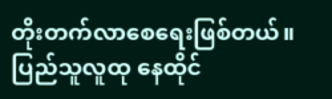တိုးတက်လာစေရေးဖြစ်တယ်။ ပြည်သူလူထု နေထိုင်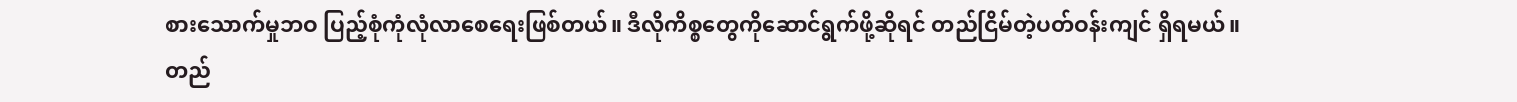စားသောက်မှုဘဝ ပြည့်စုံကုံလုံလာစေရေးဖြစ်တယ်။ ဒီလိုကိစ္စတွေကိုဆောင်ရွက်ဖို့ဆိုရင် တည်ငြိမ်တဲ့ပတ်ဝန်းကျင် ရှိရမယ်။ တည်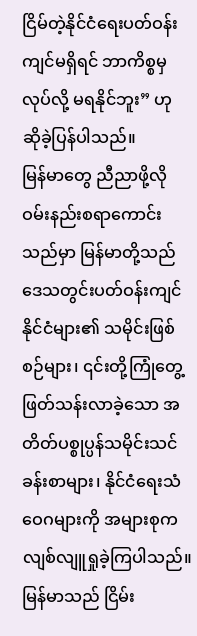ငြိမ်တဲ့နိုင်ငံရေးပတ်ဝန်းကျင်မရှိရင် ဘာကိစ္စမှလုပ်လို့ မရနိုင်ဘူး” ဟု ဆိုခဲ့ပြန်ပါသည်။
မြန်မာတွေ ညီညာဖို့လို
ဝမ်းနည်းစရာကောင်းသည်မှာ မြန်မာတို့သည် ဒေသတွင်းပတ်ဝန်းကျင်နိုင်ငံများ၏ သမိုင်းဖြစ်စဉ်များ၊ ၎င်းတို့ကြုံတွေ့ဖြတ်သန်းလာခဲ့သော အတိတ်ပစ္စုပ္ပန်သမိုင်းသင်ခန်းစာများ၊ နိုင်ငံရေးသံဝေဂများကို အများစုက လျစ်လျူရှုခဲ့ကြပါသည်။
မြန်မာသည် ငြိမ်း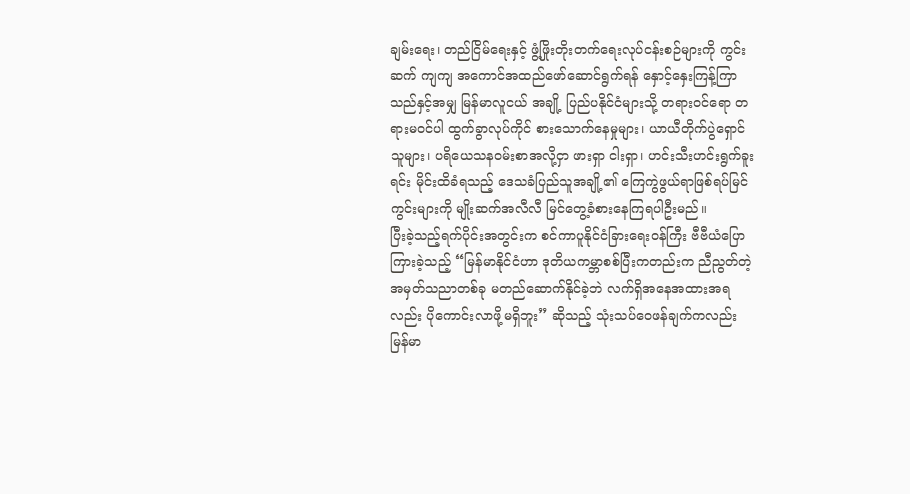ချမ်းရေး၊ တည်ငြိမ်ရေးနှင့် ဖွံ့ဖြိုးတိုးတက်ရေးလုပ်ငန်းစဉ်များကို ကွင်းဆက် ကျကျ အကောင်အထည်ဖော်ဆောင်ရွက်ရန် နှောင့်နှေးကြန့်ကြာသည်နှင့်အမျှ မြန်မာလူငယ် အချို့ ပြည်ပနိုင်ငံများသို့ တရားဝင်ရော တရားမဝင်ပါ ထွက်ခွာလုပ်ကိုင် စားသောက်နေမှုများ၊ ယာယီတိုက်ပွဲရှောင်သူများ၊ ပရိယေသနဝမ်းစာအလို့ငှာ ဖားရှာ ငါးရှာ၊ ဟင်းသီးဟင်းရွက်ခူးရင်း မိုင်းထိခံရသည့် ဒေသခံပြည်သူအချို့၏ ကြေကွဲဖွယ်ရာဖြစ်ရပ်မြင်ကွင်းများကို မျိုးဆက်အလီလီ မြင်တွေ့ခံစားနေကြရပါဦးမည်။
ပြီးခဲ့သည့်ရက်ပိုင်းအတွင်းက စင်ကာပူနိုင်ငံခြားရေးဝန်ကြီး ဗီဗီယံပြောကြားခဲ့သည့် “မြန်မာနိုင်ငံဟာ ဒုတိယကမ္ဘာစစ်ပြီးကတည်းက ညီညွတ်တဲ့အမှတ်သညာတစ်ခု မတည်ဆောက်နိုင်ခဲ့ဘဲ လက်ရှိအနေအထားအရလည်း ပိုကောင်းလာဖို့မရှိဘူး” ဆိုသည့် သုံးသပ်ဝေဖန်ချက်ကလည်း မြန်မာ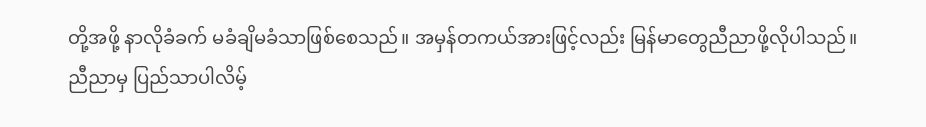တို့အဖို့ နာလိုခံခက် မခံချိမခံသာဖြစ်စေသည်။ အမှန်တကယ်အားဖြင့်လည်း မြန်မာတွေညီညာဖို့လိုပါသည်။
ညီညာမှ ပြည်သာပါလိမ့်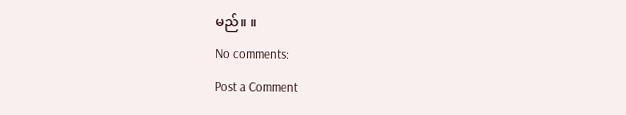မည်။ ။
No comments:
Post a Comment